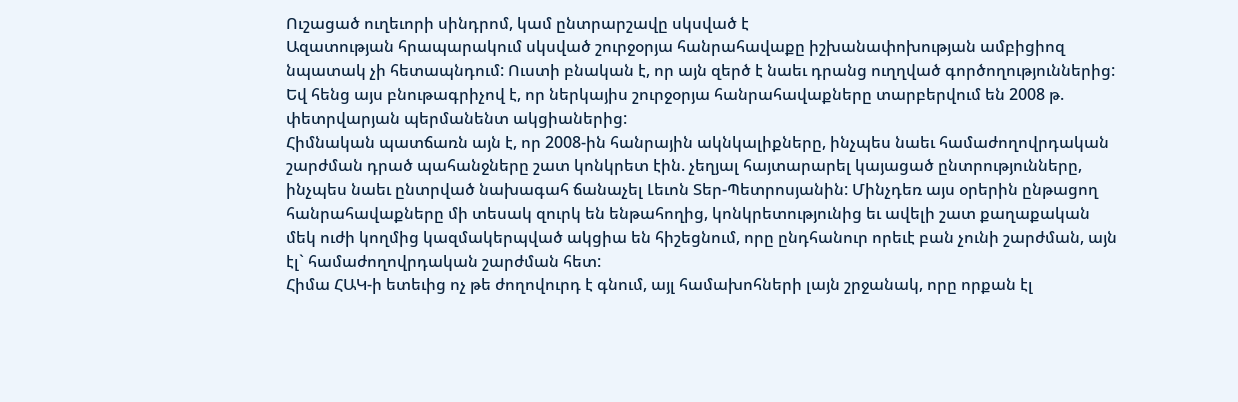Ուշացած ուղեւորի սինդրոմ, կամ ընտրարշավը սկսված է
Ազատության հրապարակում սկսված շուրջօրյա հանրահավաքը իշխանափոխության ամբիցիոզ նպատակ չի հետապնդում: Ուստի բնական է, որ այն զերծ է նաեւ դրանց ուղղված գործողություններից: Եվ հենց այս բնութագրիչով է, որ ներկայիս շուրջօրյա հանրահավաքները տարբերվում են 2008 թ. փետրվարյան պերմանենտ ակցիաներից:
Հիմնական պատճառն այն է, որ 2008-ին հանրային ակնկալիքները, ինչպես նաեւ համաժողովրդական շարժման դրած պահանջները շատ կոնկրետ էին. չեղյալ հայտարարել կայացած ընտրությունները, ինչպես նաեւ ընտրված նախագահ ճանաչել Լեւոն Տեր-Պետրոսյանին: Մինչդեռ այս օրերին ընթացող հանրահավաքները մի տեսակ զուրկ են ենթահողից, կոնկրետությունից եւ ավելի շատ քաղաքական մեկ ուժի կողմից կազմակերպված ակցիա են հիշեցնում, որը ընդհանուր որեւէ բան չունի շարժման, այն էլ` համաժողովրդական շարժման հետ:
Հիմա ՀԱԿ-ի ետեւից ոչ թե ժողովուրդ է գնում, այլ համախոհների լայն շրջանակ, որը որքան էլ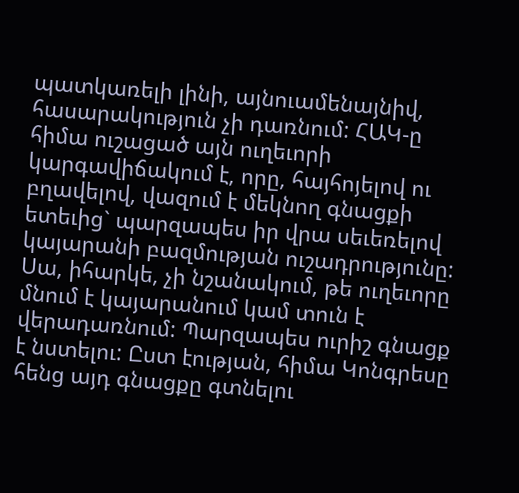պատկառելի լինի, այնուամենայնիվ, հասարակություն չի դառնում: ՀԱԿ-ը հիմա ուշացած այն ուղեւորի կարգավիճակում է, որը, հայհոյելով ու բղավելով, վազում է մեկնող գնացքի ետեւից` պարզապես իր վրա սեւեռելով կայարանի բազմության ուշադրությունը:
Սա, իհարկե, չի նշանակում, թե ուղեւորը մնում է կայարանում կամ տուն է վերադառնում: Պարզապես ուրիշ գնացք է նստելու: Ըստ էության, հիմա Կոնգրեսը հենց այդ գնացքը գտնելու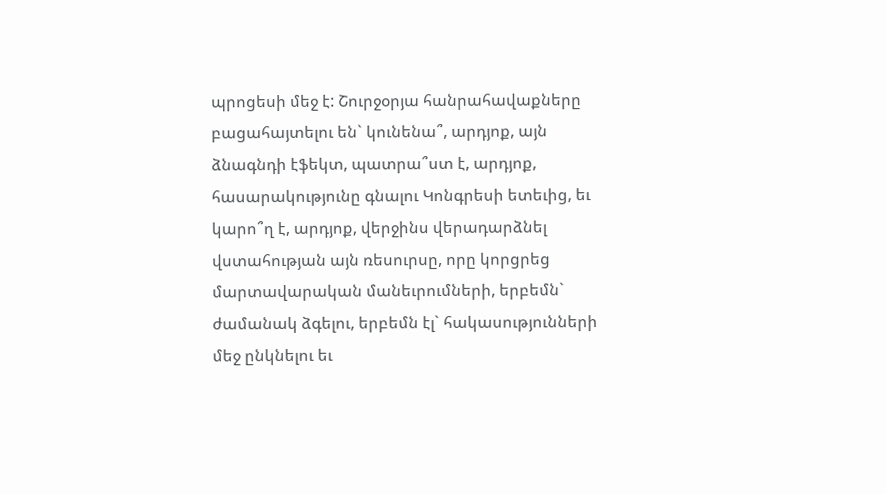պրոցեսի մեջ է: Շուրջօրյա հանրահավաքները բացահայտելու են` կունենա՞, արդյոք, այն ձնագնդի էֆեկտ, պատրա՞ստ է, արդյոք, հասարակությունը գնալու Կոնգրեսի ետեւից, եւ կարո՞ղ է, արդյոք, վերջինս վերադարձնել վստահության այն ռեսուրսը, որը կորցրեց մարտավարական մանեւրումների, երբեմն` ժամանակ ձգելու, երբեմն էլ` հակասությունների մեջ ընկնելու եւ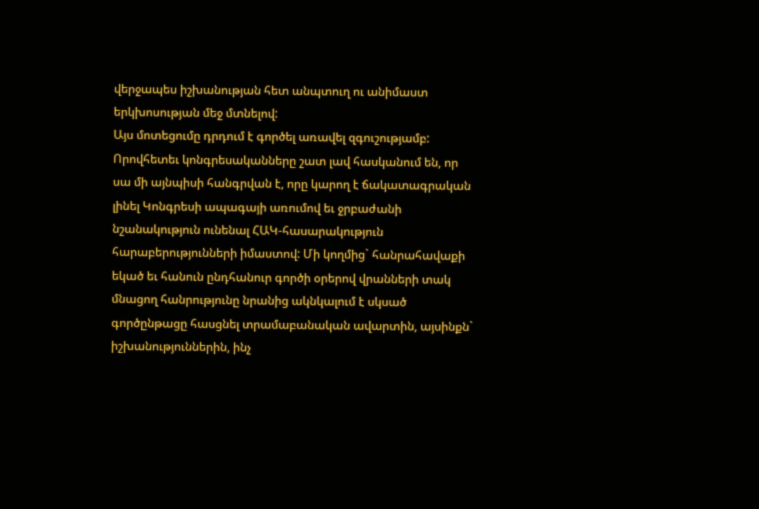վերջապես իշխանության հետ անպտուղ ու անիմաստ երկխոսության մեջ մտնելով:
Այս մոտեցումը դրդում է գործել առավել զգուշությամբ: Որովհետեւ կոնգրեսականները շատ լավ հասկանում են, որ սա մի այնպիսի հանգրվան է, որը կարող է ճակատագրական լինել Կոնգրեսի ապագայի առումով եւ ջրբաժանի նշանակություն ունենալ ՀԱԿ-հասարակություն հարաբերությունների իմաստով: Մի կողմից` հանրահավաքի եկած եւ հանուն ընդհանուր գործի օրերով վրանների տակ մնացող հանրությունը նրանից ակնկալում է սկսած գործընթացը հասցնել տրամաբանական ավարտին, այսինքն` իշխանություններին, ինչ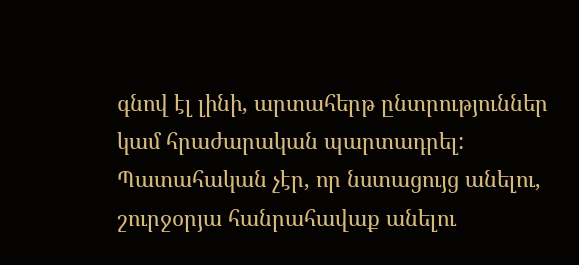գնով էլ լինի, արտահերթ ընտրություններ կամ հրաժարական պարտադրել:
Պատահական չէր, որ նստացույց անելու, շուրջօրյա հանրահավաք անելու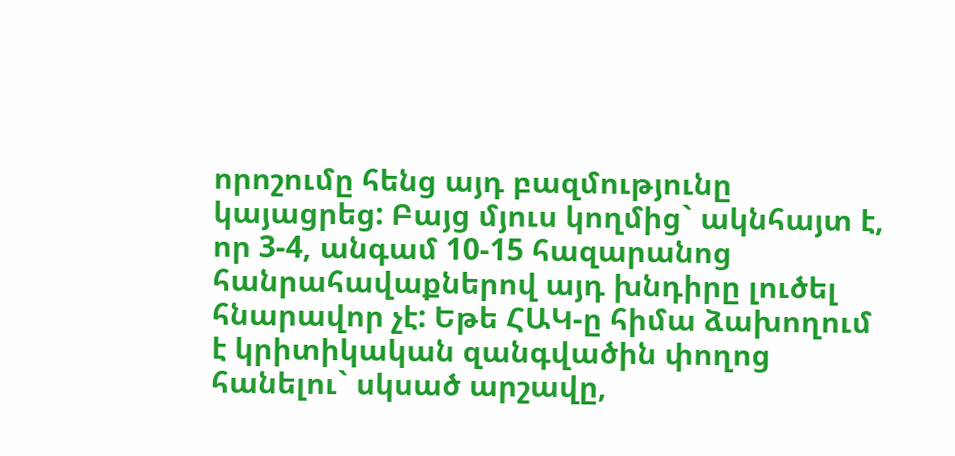որոշումը հենց այդ բազմությունը կայացրեց: Բայց մյուս կողմից` ակնհայտ է, որ 3-4, անգամ 10-15 հազարանոց հանրահավաքներով այդ խնդիրը լուծել հնարավոր չէ: Եթե ՀԱԿ-ը հիմա ձախողում է կրիտիկական զանգվածին փողոց հանելու` սկսած արշավը,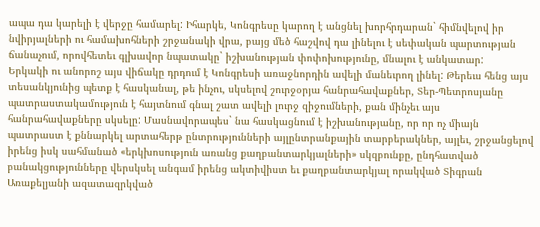ապա դա կարելի է վերջը համարել: Իհարկե, Կոնգրեսը կարող է անցնել խորհրդարան` հիմնվելով իր նվիրյալների ու համախոհների շրջանակի վրա, բայց մեծ հաշվով դա լինելու է սեփական պարտության ճանաչում, որովհետեւ գլխավոր նպատակը` իշխանության փոփոխությունը, մնալու է անկատար:
Երկակի ու անորոշ այս վիճակը դրդում է Կոնգրեսի առաջնորդին ավելի մանեւրող լինել: Թերեւս հենց այս տեսանկյունից պետք է հասկանալ, թե ինչու, սկսելով շուրջօրյա հանրահավաքներ, Տեր-Պետրոսյանը պատրաստակամություն է հայտնում գնալ շատ ավելի լուրջ զիջումների, քան մինչեւ այս հանրահավաքները սկսելը: Մասնավորապես` նա հասկացնում է իշխանությանը, որ որ ոչ միայն պատրաստ է քննարկել արտահերթ ընտրությունների այլընտրանքային տարբերակներ, այլեւ, շրջանցելով իրենց իսկ սահմանած «երկխոսություն առանց քաղբանտարկյալների» սկզբունքը, ընդհատված բանակցությունները վերսկսել անգամ իրենց ակտիվիստ եւ քաղբանտարկյալ որակված Տիգրան Առաքելյանի ազատազրկված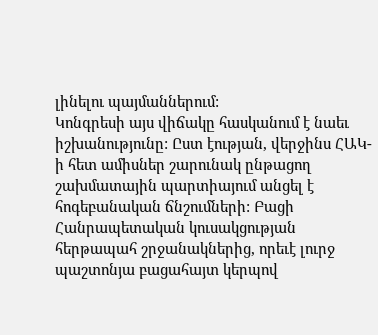լինելու պայմաններում:
Կոնգրեսի այս վիճակը հասկանում է նաեւ իշխանությունը: Ըստ էության, վերջինս ՀԱԿ-ի հետ ամիսներ շարունակ ընթացող շախմատային պարտիայում անցել է հոգեբանական ճնշումների: Բացի Հանրապետական կուսակցության հերթապահ շրջանակներից, որեւէ լուրջ պաշտոնյա բացահայտ կերպով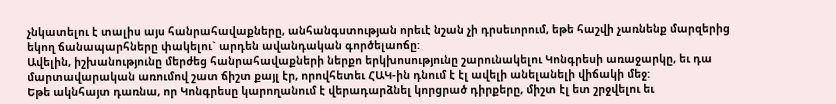չնկատելու է տալիս այս հանրահավաքները, անհանգստության որեւէ նշան չի դրսեւորում, եթե հաշվի չառնենք մարզերից եկող ճանապարհները փակելու` արդեն ավանդական գործելաոճը:
Ավելին, իշխանությունը մերժեց հանրահավաքների ներքո երկխոսությունը շարունակելու Կոնգրեսի առաջարկը, եւ դա մարտավարական առումով շատ ճիշտ քայլ էր, որովհետեւ ՀԱԿ-ին դնում է էլ ավելի անելանելի վիճակի մեջ:
Եթե ակնհայտ դառնա, որ Կոնգրեսը կարողանում է վերադարձնել կորցրած դիրքերը, միշտ էլ ետ շրջվելու եւ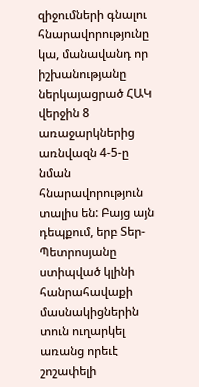զիջումների գնալու հնարավորությունը կա, մանավանդ որ իշխանությանը ներկայացրած ՀԱԿ վերջին 8 առաջարկներից առնվազն 4-5-ը նման հնարավորություն տալիս են: Բայց այն դեպքում, երբ Տեր-Պետրոսյանը ստիպված կլինի հանրահավաքի մասնակիցներին տուն ուղարկել առանց որեւէ շոշափելի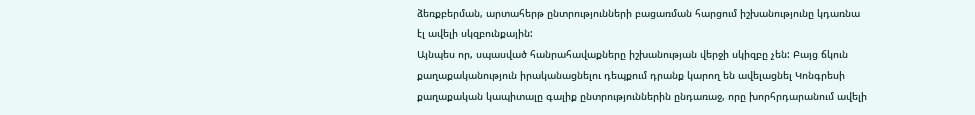ձեռքբերման, արտահերթ ընտրությունների բացառման հարցում իշխանությունը կդառնա էլ ավելի սկզբունքային:
Այնպես որ, սպասված հանրահավաքները իշխանության վերջի սկիզբը չեն: Բայց ճկուն քաղաքականություն իրականացնելու դեպքում դրանք կարող են ավելացնել Կոնգրեսի քաղաքական կապիտալը գալիք ընտրություններին ընդառաջ, որը խորհրդարանում ավելի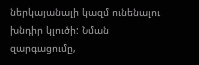ներկայանալի կազմ ունենալու խնդիր կլուծի: Նման զարգացումը,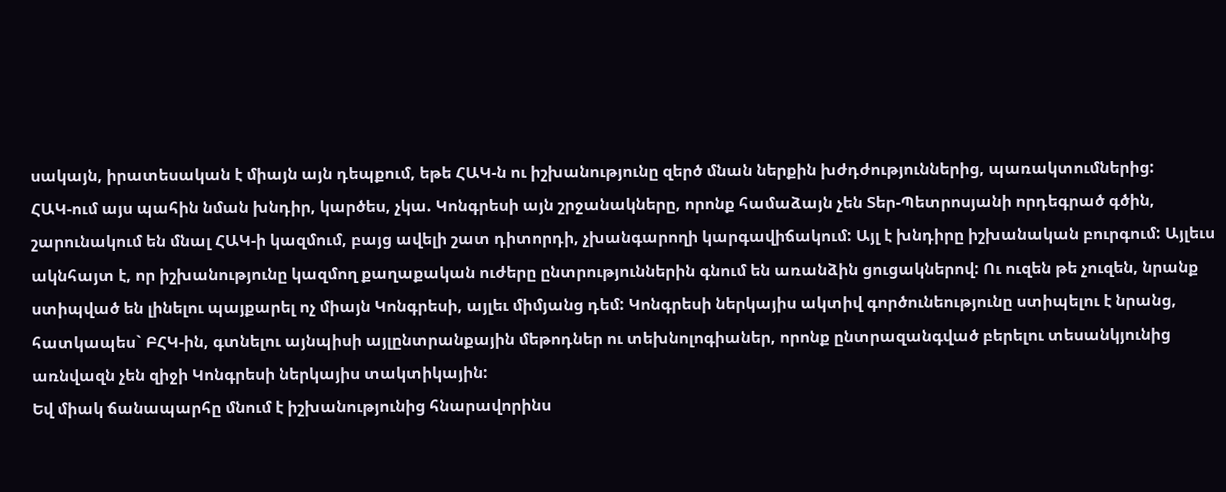սակայն, իրատեսական է միայն այն դեպքում, եթե ՀԱԿ-ն ու իշխանությունը զերծ մնան ներքին խժդժություններից, պառակտումներից:
ՀԱԿ-ում այս պահին նման խնդիր, կարծես, չկա. Կոնգրեսի այն շրջանակները, որոնք համաձայն չեն Տեր-Պետրոսյանի որդեգրած գծին, շարունակում են մնալ ՀԱԿ-ի կազմում, բայց ավելի շատ դիտորդի, չխանգարողի կարգավիճակում: Այլ է խնդիրը իշխանական բուրգում: Այլեւս ակնհայտ է, որ իշխանությունը կազմող քաղաքական ուժերը ընտրություններին գնում են առանձին ցուցակներով: Ու ուզեն թե չուզեն, նրանք ստիպված են լինելու պայքարել ոչ միայն Կոնգրեսի, այլեւ միմյանց դեմ: Կոնգրեսի ներկայիս ակտիվ գործունեությունը ստիպելու է նրանց, հատկապես` ԲՀԿ-ին, գտնելու այնպիսի այլընտրանքային մեթոդներ ու տեխնոլոգիաներ, որոնք ընտրազանգված բերելու տեսանկյունից առնվազն չեն զիջի Կոնգրեսի ներկայիս տակտիկային:
Եվ միակ ճանապարհը մնում է իշխանությունից հնարավորինս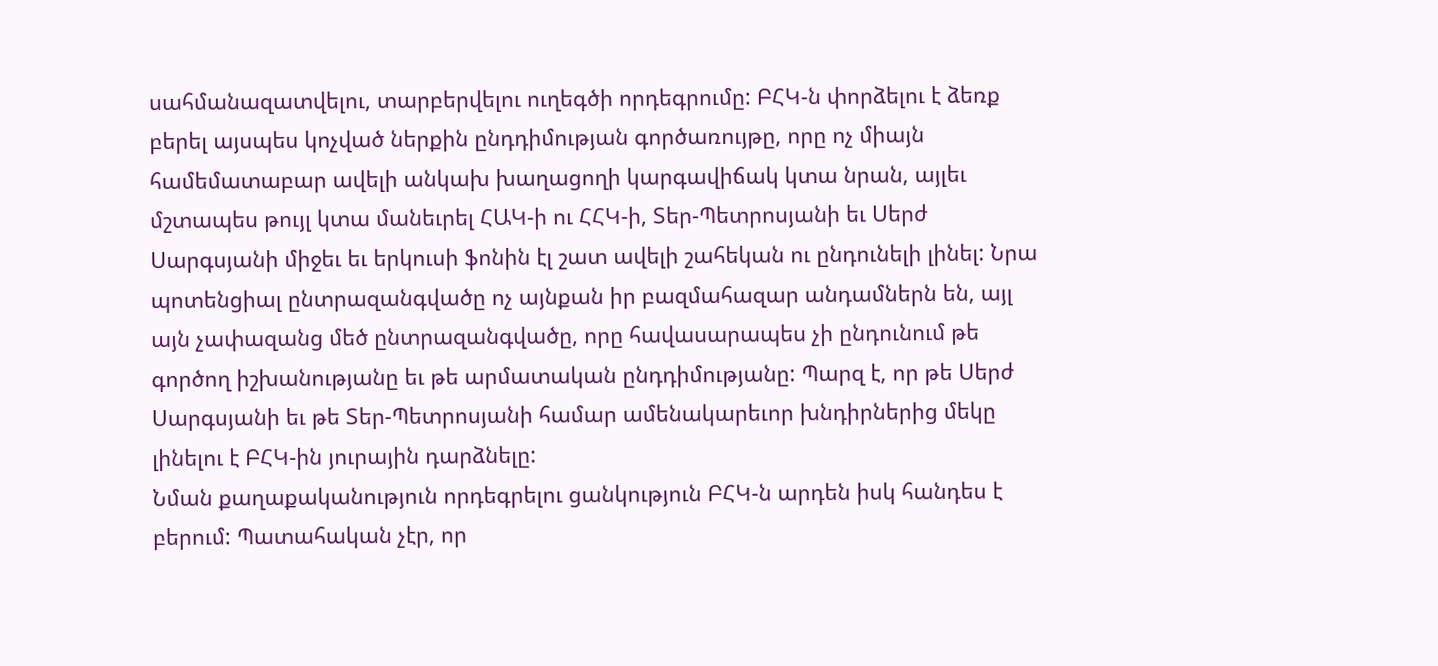սահմանազատվելու, տարբերվելու ուղեգծի որդեգրումը: ԲՀԿ-ն փորձելու է ձեռք բերել այսպես կոչված ներքին ընդդիմության գործառույթը, որը ոչ միայն համեմատաբար ավելի անկախ խաղացողի կարգավիճակ կտա նրան, այլեւ մշտապես թույլ կտա մանեւրել ՀԱԿ-ի ու ՀՀԿ-ի, Տեր-Պետրոսյանի եւ Սերժ Սարգսյանի միջեւ եւ երկուսի ֆոնին էլ շատ ավելի շահեկան ու ընդունելի լինել: Նրա պոտենցիալ ընտրազանգվածը ոչ այնքան իր բազմահազար անդամներն են, այլ այն չափազանց մեծ ընտրազանգվածը, որը հավասարապես չի ընդունում թե գործող իշխանությանը եւ թե արմատական ընդդիմությանը: Պարզ է, որ թե Սերժ Սարգսյանի եւ թե Տեր-Պետրոսյանի համար ամենակարեւոր խնդիրներից մեկը լինելու է ԲՀԿ-ին յուրային դարձնելը:
Նման քաղաքականություն որդեգրելու ցանկություն ԲՀԿ-ն արդեն իսկ հանդես է բերում: Պատահական չէր, որ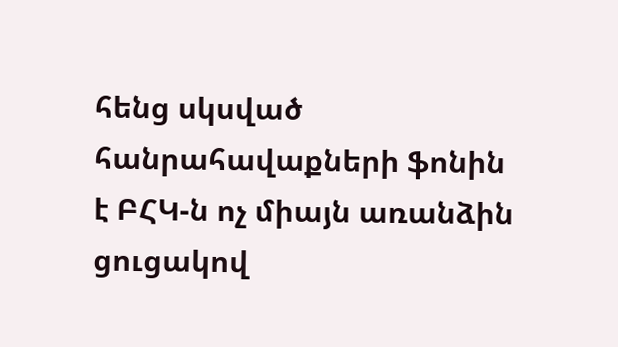հենց սկսված հանրահավաքների ֆոնին է ԲՀԿ-ն ոչ միայն առանձին ցուցակով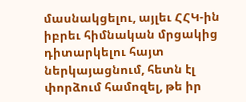մասնակցելու, այլեւ ՀՀԿ-ին իբրեւ հիմնական մրցակից դիտարկելու հայտ ներկայացնում, հետն էլ փորձում համոզել, թե իր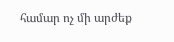համար ոչ մի արժեք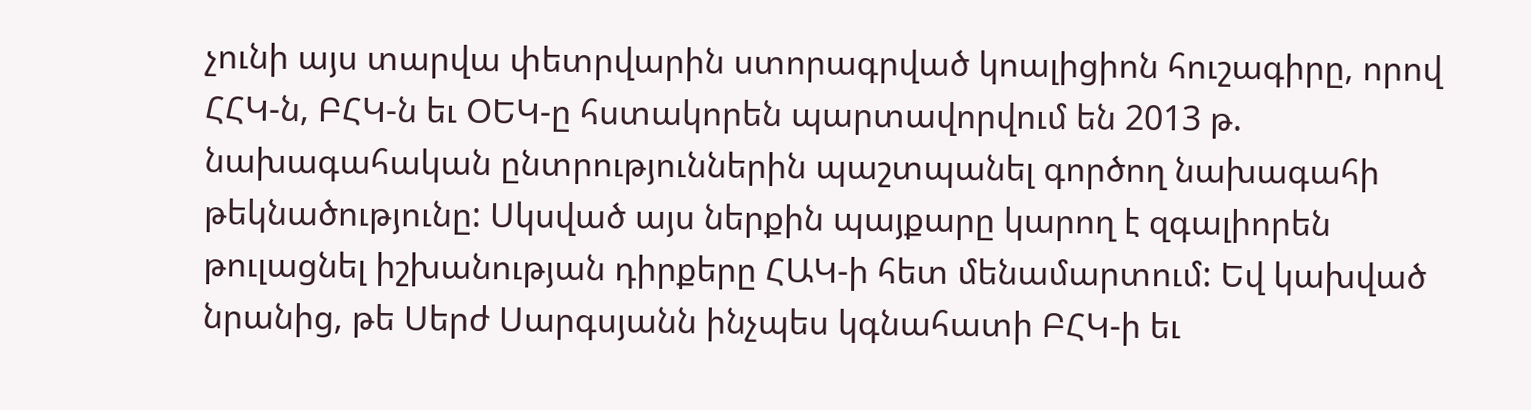չունի այս տարվա փետրվարին ստորագրված կոալիցիոն հուշագիրը, որով ՀՀԿ-ն, ԲՀԿ-ն եւ ՕԵԿ-ը հստակորեն պարտավորվում են 2013 թ. նախագահական ընտրություններին պաշտպանել գործող նախագահի թեկնածությունը: Սկսված այս ներքին պայքարը կարող է զգալիորեն թուլացնել իշխանության դիրքերը ՀԱԿ-ի հետ մենամարտում: Եվ կախված նրանից, թե Սերժ Սարգսյանն ինչպես կգնահատի ԲՀԿ-ի եւ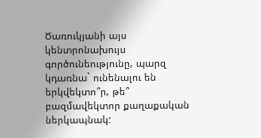Ծառուկյանի այս կենտրոնախույս գործունեությունը, պարզ կդառնա` ունենալու են երկվեկտո՞ր, թե՞ բազմավեկտոր քաղաքական ներկապնակ: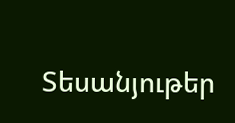Տեսանյութեր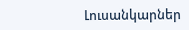Լուսանկարներ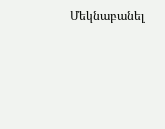Մեկնաբանել